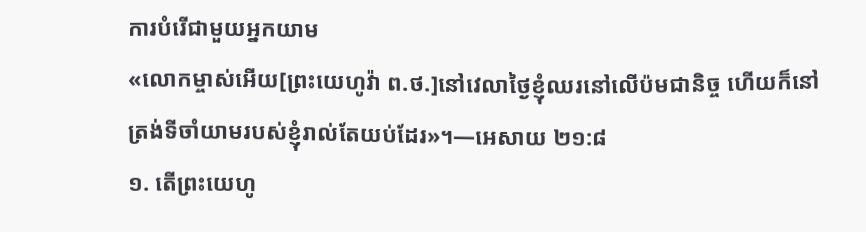ការបំរើជាមួយអ្នកយាម
«លោកម្ចាស់អើយ[ព្រះយេហូវ៉ា ព.ថ.]នៅវេលាថ្ងៃខ្ញុំឈរនៅលើប៉មជានិច្ច ហើយក៏នៅត្រង់ទីចាំយាមរបស់ខ្ញុំរាល់តែយប់ដែរ»។—អេសាយ ២១:៨
១. តើព្រះយេហូ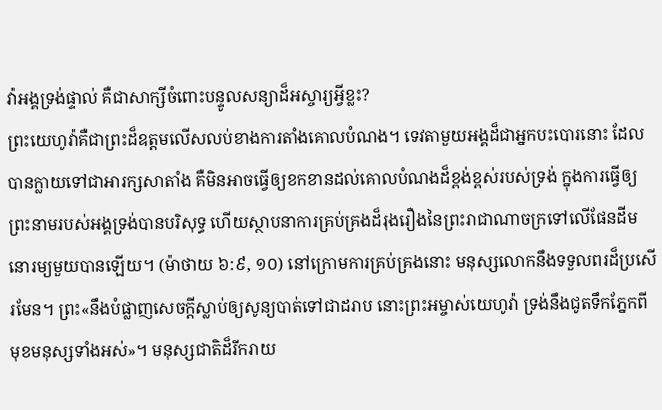វ៉ាអង្គទ្រង់ផ្ទាល់ គឺជាសាក្សីចំពោះបន្ទូលសន្យាដ៏អស្ចារ្យអ្វីខ្លះ?
ព្រះយេហូវ៉ាគឺជាព្រះដ៏ឧត្តមលើសលប់ខាងការតាំងគោលបំណង។ ទេវតាមួយអង្គដ៏ជាអ្នកបះបោរនោះ ដែលបានក្លាយទៅជាអារក្សសាតាំង គឺមិនអាចធ្វើឲ្យខកខានដល់គោលបំណងដ៏ខ្ពង់ខ្ពស់របស់ទ្រង់ ក្នុងការធ្វើឲ្យព្រះនាមរបស់អង្គទ្រង់បានបរិសុទ្ធ ហើយស្ថាបនាការគ្រប់គ្រងដ៏រុងរឿងនៃព្រះរាជាណាចក្រទៅលើផែនដីមនោរម្យមួយបានឡើយ។ (ម៉ាថាយ ៦:៩, ១០) នៅក្រោមការគ្រប់គ្រងនោះ មនុស្សលោកនឹងទទួលពរដ៏ប្រសើរមែន។ ព្រះ«នឹងបំផ្លាញសេចក្ដីស្លាប់ឲ្យសូន្យបាត់ទៅជាដរាប នោះព្រះអម្ចាស់យេហូវ៉ា ទ្រង់នឹងជូតទឹកភ្នែកពីមុខមនុស្សទាំងអស់»។ មនុស្សជាតិដ៏រីករាយ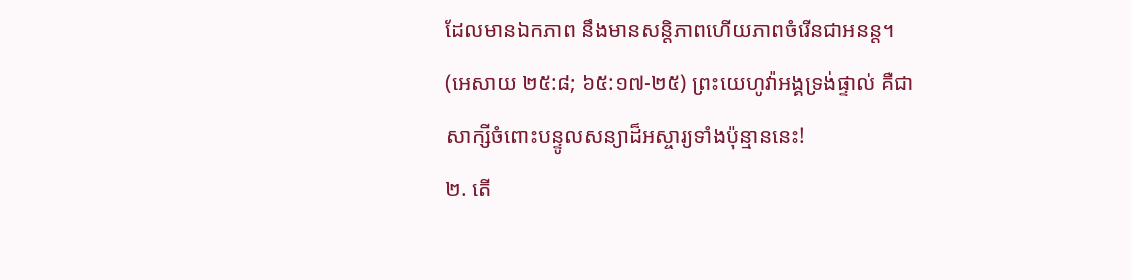ដែលមានឯកភាព នឹងមានសន្ដិភាពហើយភាពចំរើនជាអនន្ត។ (អេសាយ ២៥:៨; ៦៥:១៧-២៥) ព្រះយេហូវ៉ាអង្គទ្រង់ផ្ទាល់ គឺជាសាក្សីចំពោះបន្ទូលសន្យាដ៏អស្ចារ្យទាំងប៉ុន្មាននេះ!
២. តើ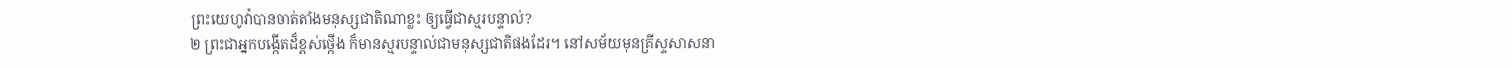ព្រះយេហូវ៉ាបានចាត់តាំងមនុស្សជាតិណាខ្លះ ឲ្យធ្វើជាស្មរបន្ទាល់?
២ ព្រះជាអ្នកបង្កើតដ៏ខ្ពស់ថ្កើង ក៏មានស្មរបន្ទាល់ជាមនុស្សជាតិផងដែរ។ នៅសម័យមុនគ្រីស្ទសាសនា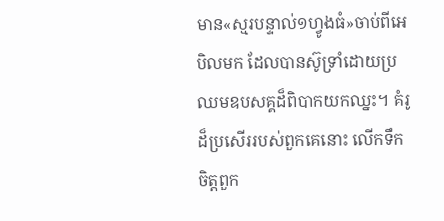មាន«ស្មរបន្ទាល់១ហ្វូងធំ»ចាប់ពីអេបិលមក ដែលបានស៊ូទ្រាំដោយប្រឈមឧបសគ្គដ៏ពិបាកយកឈ្នះ។ គំរូដ៏ប្រសើររបស់ពួកគេនោះ លើកទឹកចិត្តពួក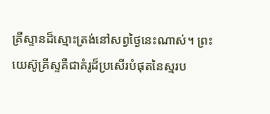គ្រីស្ទានដ៏ស្មោះត្រង់នៅសព្វថ្ងៃនេះណាស់។ ព្រះយេស៊ូគ្រីស្ទគឺជាគំរូដ៏ប្រសើរបំផុតនៃស្មរប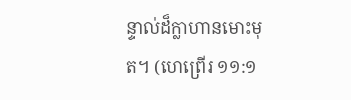ន្ទាល់ដ៏ក្លាហានមោះមុត។ (ហេព្រើរ ១១:១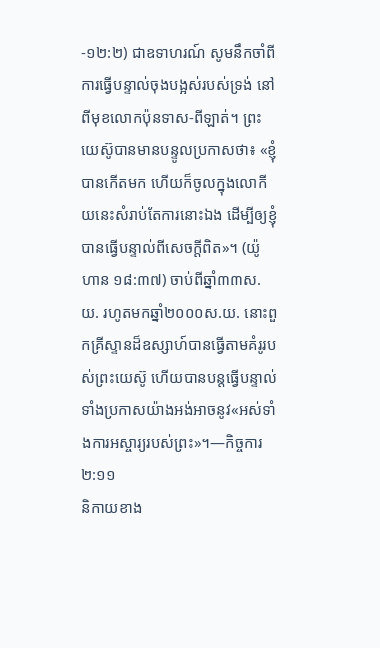-១២:២) ជាឧទាហរណ៍ សូមនឹកចាំពីការធ្វើបន្ទាល់ចុងបង្អស់របស់ទ្រង់ នៅពីមុខលោកប៉ុនទាស-ពីឡាត់។ ព្រះយេស៊ូបានមានបន្ទូលប្រកាសថា៖ «ខ្ញុំបានកើតមក ហើយក៏ចូលក្នុងលោកីយនេះសំរាប់តែការនោះឯង ដើម្បីឲ្យខ្ញុំបានធ្វើបន្ទាល់ពីសេចក្ដីពិត»។ (យ៉ូហាន ១៨:៣៧) ចាប់ពីឆ្នាំ៣៣ស.យ. រហូតមកឆ្នាំ២០០០ស.យ. នោះពួកគ្រីស្ទានដ៏ឧស្សាហ៍បានធ្វើតាមគំរូរបស់ព្រះយេស៊ូ ហើយបានបន្តធ្វើបន្ទាល់ ទាំងប្រកាសយ៉ាងអង់អាចនូវ«អស់ទាំងការអស្ចារ្យរបស់ព្រះ»។—កិច្ចការ ២:១១
និកាយខាង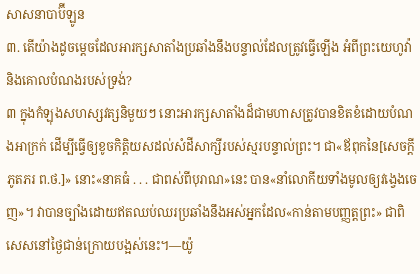សាសនាបាប៊ីឡូន
៣. តើយ៉ាងដូចម្ដេចដែលអារក្សសាតាំងប្រឆាំងនឹងបន្ទាល់ដែលត្រូវធ្វើឡើង អំពីព្រះយេហូវ៉ានិងគោលបំណងរបស់ទ្រង់?
៣ ក្នុងកំឡុងសហស្សវត្សនិមួយៗ នោះអារក្សសាតាំងដ៏ជាមហាសត្រូវបានខិតខំដោយបំណងអាក្រក់ ដើម្បីធ្វើឲ្យខូចកិត្ដិយសដល់សំដីសាក្សីរបស់ស្មរបន្ទាល់ព្រះ។ ជា«ឪពុកនៃ[សេចក្ដីភូតភរ ព.ថ.]» នោះ«នាគធំ . . . ជាពស់ពីបុរាណ»នេះ បាន«នាំលោកីយទាំងមូលឲ្យវង្វេងចេញ»។ វាបានច្បាំងដោយឥតឈប់ឈរប្រឆាំងនឹងអស់អ្នកដែល«កាន់តាមបញ្ញត្តព្រះ» ជាពិសេសនៅថ្ងៃជាន់ក្រោយបង្អស់នេះ។—យ៉ូ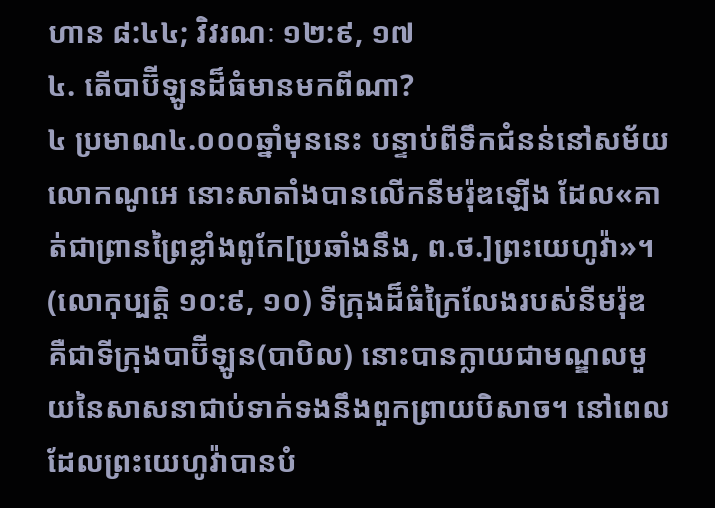ហាន ៨:៤៤; វិវរណៈ ១២:៩, ១៧
៤. តើបាប៊ីឡូនដ៏ធំមានមកពីណា?
៤ ប្រមាណ៤.០០០ឆ្នាំមុននេះ បន្ទាប់ពីទឹកជំនន់នៅសម័យលោកណូអេ នោះសាតាំងបានលើកនីមរ៉ុឌឡើង ដែល«គាត់ជាព្រានព្រៃខ្លាំងពូកែ[ប្រឆាំងនឹង, ព.ថ.]ព្រះយេហូវ៉ា»។ (លោកុប្បត្តិ ១០:៩, ១០) ទីក្រុងដ៏ធំក្រៃលែងរបស់នីមរ៉ុឌ គឺជាទីក្រុងបាប៊ីឡូន(បាបិល) នោះបានក្លាយជាមណ្ឌលមួយនៃសាសនាជាប់ទាក់ទងនឹងពួកព្រាយបិសាច។ នៅពេលដែលព្រះយេហូវ៉ាបានបំ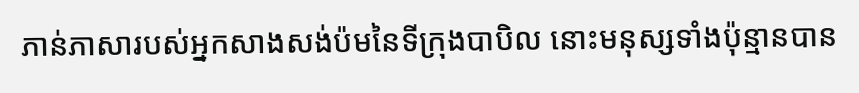ភាន់ភាសារបស់អ្នកសាងសង់ប៉មនៃទីក្រុងបាបិល នោះមនុស្សទាំងប៉ុន្មានបាន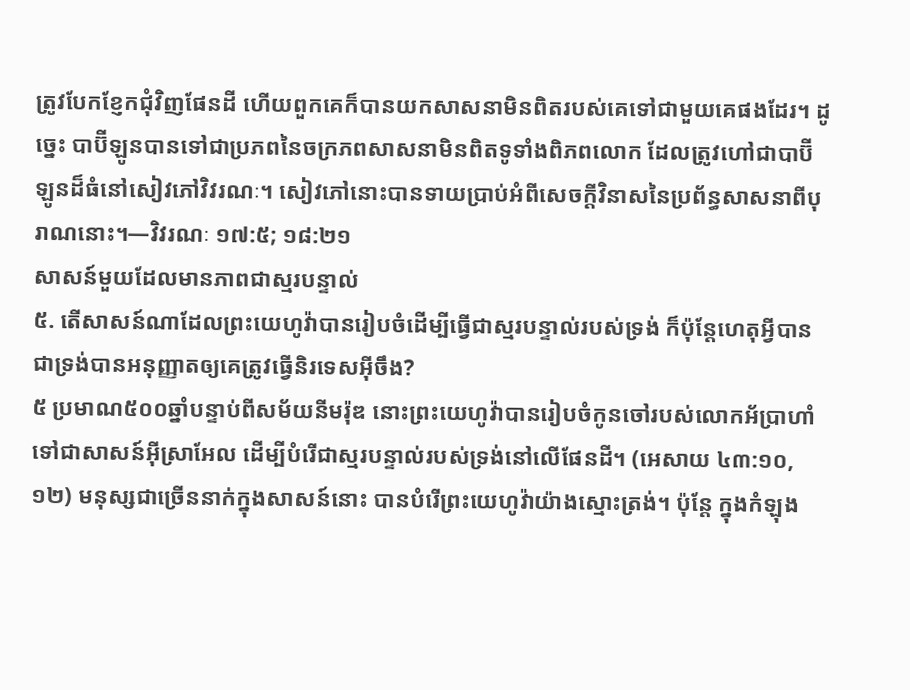ត្រូវបែកខ្ញែកជុំវិញផែនដី ហើយពួកគេក៏បានយកសាសនាមិនពិតរបស់គេទៅជាមួយគេផងដែរ។ ដូច្នេះ បាប៊ីឡូនបានទៅជាប្រភពនៃចក្រភពសាសនាមិនពិតទូទាំងពិភពលោក ដែលត្រូវហៅជាបាប៊ីឡូនដ៏ធំនៅសៀវភៅវិវរណៈ។ សៀវភៅនោះបានទាយប្រាប់អំពីសេចក្ដីវិនាសនៃប្រព័ន្ធសាសនាពីបុរាណនោះ។—វិវរណៈ ១៧:៥; ១៨:២១
សាសន៍មួយដែលមានភាពជាស្មរបន្ទាល់
៥. តើសាសន៍ណាដែលព្រះយេហូវ៉ាបានរៀបចំដើម្បីធ្វើជាស្មរបន្ទាល់របស់ទ្រង់ ក៏ប៉ុន្តែហេតុអ្វីបានជាទ្រង់បានអនុញ្ញាតឲ្យគេត្រូវធ្វើនិរទេសអ៊ីចឹង?
៥ ប្រមាណ៥០០ឆ្នាំបន្ទាប់ពីសម័យនីមរ៉ុឌ នោះព្រះយេហូវ៉ាបានរៀបចំកូនចៅរបស់លោកអ័ប្រាហាំទៅជាសាសន៍អ៊ីស្រាអែល ដើម្បីបំរើជាស្មរបន្ទាល់របស់ទ្រង់នៅលើផែនដី។ (អេសាយ ៤៣:១០, ១២) មនុស្សជាច្រើននាក់ក្នុងសាសន៍នោះ បានបំរើព្រះយេហូវ៉ាយ៉ាងស្មោះត្រង់។ ប៉ុន្តែ ក្នុងកំឡុង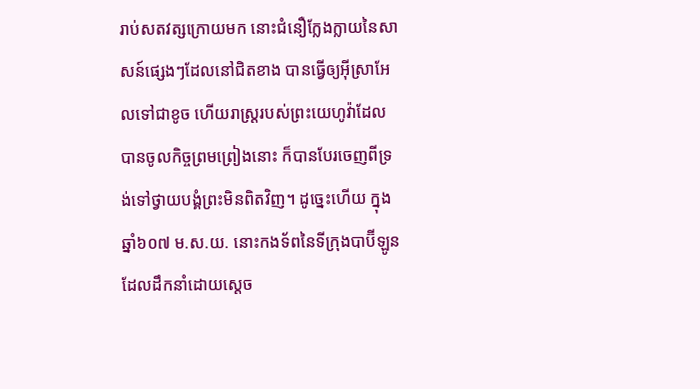រាប់សតវត្សក្រោយមក នោះជំនឿក្លែងក្លាយនៃសាសន៍ផ្សេងៗដែលនៅជិតខាង បានធ្វើឲ្យអ៊ីស្រាអែលទៅជាខូច ហើយរាស្ត្ររបស់ព្រះយេហូវ៉ាដែលបានចូលកិច្ចព្រមព្រៀងនោះ ក៏បានបែរចេញពីទ្រង់ទៅថ្វាយបង្គំព្រះមិនពិតវិញ។ ដូច្នេះហើយ ក្នុងឆ្នាំ៦០៧ ម.ស.យ. នោះកងទ័ពនៃទីក្រុងបាប៊ីឡូនដែលដឹកនាំដោយស្តេច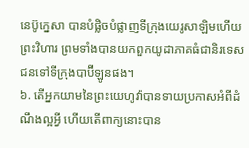នេប៊ូក្នេសា បានបំផ្លិចបំផ្លាញទីក្រុងយេរូសាឡិមហើយព្រះវិហារ ព្រមទាំងបានយកពួកយូដាភាគធំជានិរទេសជនទៅទីក្រុងបាប៊ីឡូនផង។
៦. តើអ្នកយាមនៃព្រះយេហូវ៉ាបានទាយប្រកាសអំពីដំណឹងល្អអ្វី ហើយតើពាក្យនោះបាន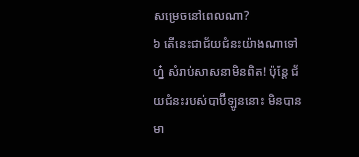សម្រេចនៅពេលណា?
៦ តើនេះជាជ័យជំនះយ៉ាងណាទៅហ្ន៎ សំរាប់សាសនាមិនពិត! ប៉ុន្តែ ជ័យជំនះរបស់បាប៊ីឡូននោះ មិនបានមា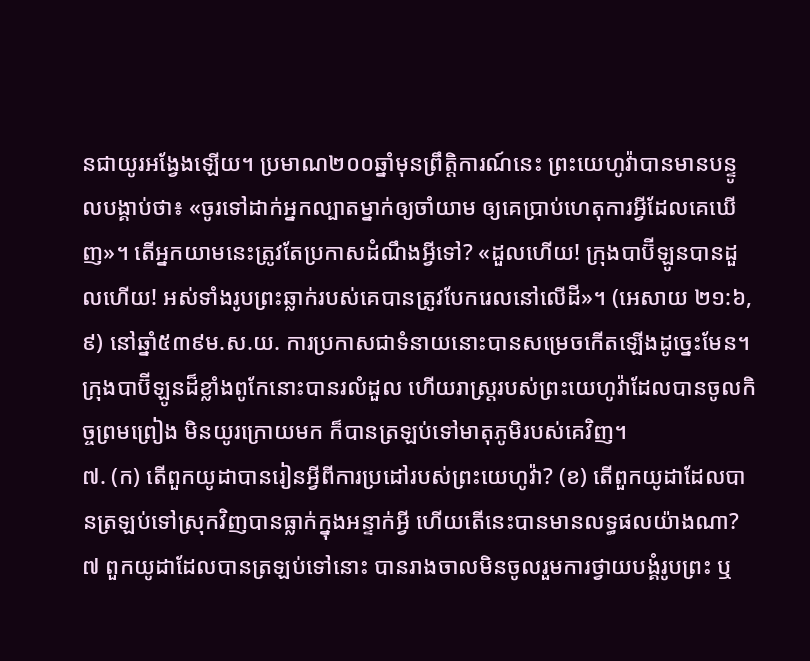នជាយូរអង្វែងឡើយ។ ប្រមាណ២០០ឆ្នាំមុនព្រឹត្ដិការណ៍នេះ ព្រះយេហូវ៉ាបានមានបន្ទូលបង្គាប់ថា៖ «ចូរទៅដាក់អ្នកល្បាតម្នាក់ឲ្យចាំយាម ឲ្យគេប្រាប់ហេតុការអ្វីដែលគេឃើញ»។ តើអ្នកយាមនេះត្រូវតែប្រកាសដំណឹងអ្វីទៅ? «ដួលហើយ! ក្រុងបាប៊ីឡូនបានដួលហើយ! អស់ទាំងរូបព្រះឆ្លាក់របស់គេបានត្រូវបែករេលនៅលើដី»។ (អេសាយ ២១:៦, ៩) នៅឆ្នាំ៥៣៩ម.ស.យ. ការប្រកាសជាទំនាយនោះបានសម្រេចកើតឡើងដូច្នេះមែន។ ក្រុងបាប៊ីឡូនដ៏ខ្លាំងពូកែនោះបានរលំដួល ហើយរាស្ត្ររបស់ព្រះយេហូវ៉ាដែលបានចូលកិច្ចព្រមព្រៀង មិនយូរក្រោយមក ក៏បានត្រឡប់ទៅមាតុភូមិរបស់គេវិញ។
៧. (ក) តើពួកយូដាបានរៀនអ្វីពីការប្រដៅរបស់ព្រះយេហូវ៉ា? (ខ) តើពួកយូដាដែលបានត្រឡប់ទៅស្រុកវិញបានធ្លាក់ក្នុងអន្ទាក់អ្វី ហើយតើនេះបានមានលទ្ធផលយ៉ាងណា?
៧ ពួកយូដាដែលបានត្រឡប់ទៅនោះ បានរាងចាលមិនចូលរួមការថ្វាយបង្គំរូបព្រះ ឬ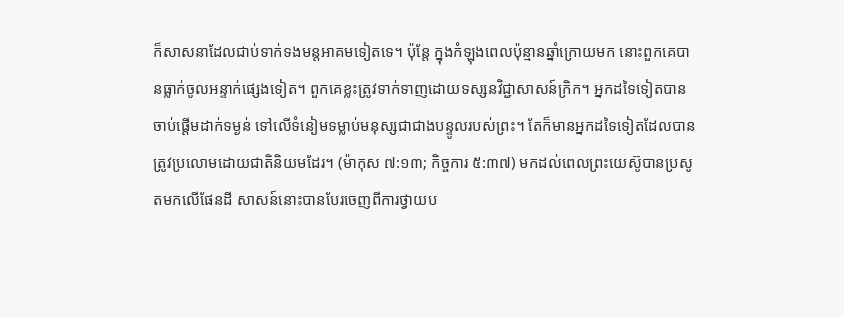ក៏សាសនាដែលជាប់ទាក់ទងមន្តអាគមទៀតទេ។ ប៉ុន្តែ ក្នុងកំឡុងពេលប៉ុន្មានឆ្នាំក្រោយមក នោះពួកគេបានធ្លាក់ចូលអន្ទាក់ផ្សេងទៀត។ ពួកគេខ្លះត្រូវទាក់ទាញដោយទស្សនវិជ្ជាសាសន៍ក្រិក។ អ្នកដទៃទៀតបានចាប់ផ្ដើមដាក់ទម្ងន់ ទៅលើទំនៀមទម្លាប់មនុស្សជាជាងបន្ទូលរបស់ព្រះ។ តែក៏មានអ្នកដទៃទៀតដែលបានត្រូវប្រលោមដោយជាតិនិយមដែរ។ (ម៉ាកុស ៧:១៣; កិច្ចការ ៥:៣៧) មកដល់ពេលព្រះយេស៊ូបានប្រសូតមកលើផែនដី សាសន៍នោះបានបែរចេញពីការថ្វាយប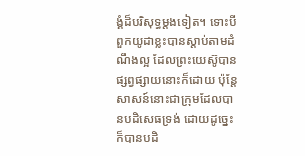ង្គំដ៏បរិសុទ្ធម្ដងទៀត។ ទោះបីពួកយូដាខ្លះបានស្ដាប់តាមដំណឹងល្អ ដែលព្រះយេស៊ូបានផ្សព្វផ្សាយនោះក៏ដោយ ប៉ុន្តែសាសន៍នោះជាក្រុមដែលបានបដិសេធទ្រង់ ដោយដូច្នេះក៏បានបដិ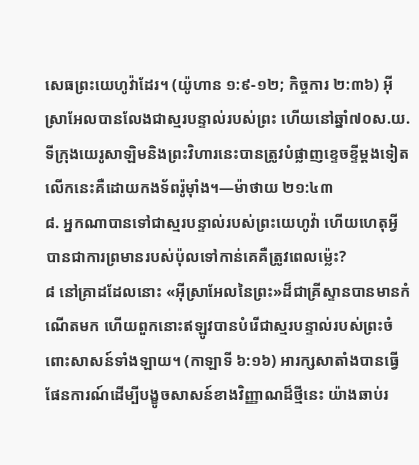សេធព្រះយេហូវ៉ាដែរ។ (យ៉ូហាន ១:៩-១២; កិច្ចការ ២:៣៦) អ៊ីស្រាអែលបានលែងជាស្មរបន្ទាល់របស់ព្រះ ហើយនៅឆ្នាំ៧០ស.យ. ទីក្រុងយេរូសាឡិមនិងព្រះវិហារនេះបានត្រូវបំផ្លាញខ្ទេចខ្ទីម្ដងទៀត លើកនេះគឺដោយកងទ័ពរ៉ូម៉ាំង។—ម៉ាថាយ ២១:៤៣
៨. អ្នកណាបានទៅជាស្មរបន្ទាល់របស់ព្រះយេហូវ៉ា ហើយហេតុអ្វីបានជាការព្រមានរបស់ប៉ុលទៅកាន់គេគឺត្រូវពេលម្ល៉េះ?
៨ នៅគ្រាដដែលនោះ «អ៊ីស្រាអែលនៃព្រះ»ដ៏ជាគ្រីស្ទានបានមានកំណើតមក ហើយពួកនោះឥឡូវបានបំរើជាស្មរបន្ទាល់របស់ព្រះចំពោះសាសន៍ទាំងឡាយ។ (កាឡាទី ៦:១៦) អារក្សសាតាំងបានធ្វើផែនការណ៍ដើម្បីបង្ខូចសាសន៍ខាងវិញ្ញាណដ៏ថ្មីនេះ យ៉ាងឆាប់រ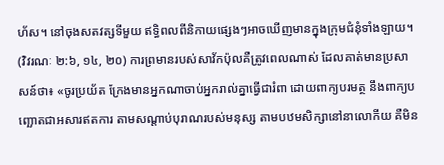ហ័ស។ នៅចុងសតវត្សទីមួយ ឥទ្ធិពលពីនិកាយផ្សេងៗអាចឃើញមានក្នុងក្រុមជំនុំទាំងឡាយ។ (វិវរណៈ ២:៦, ១៤, ២០) ការព្រមានរបស់សាវ័កប៉ុលគឺត្រូវពេលណាស់ ដែលគាត់មានប្រសាសន៍ថា៖ «ចូរប្រយ័ត ក្រែងមានអ្នកណាចាប់អ្នករាល់គ្នាធ្វើជារំពា ដោយពាក្យបរមត្ថ នឹងពាក្យបញ្ឆោតជាអសារឥតការ តាមសណ្ដាប់បុរាណរបស់មនុស្ស តាមបឋមសិក្សានៅនាលោកីយ គឺមិន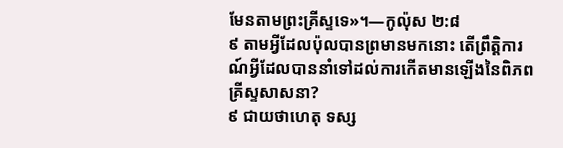មែនតាមព្រះគ្រីស្ទទេ»។—កូល៉ុស ២:៨
៩ តាមអ្វីដែលប៉ុលបានព្រមានមកនោះ តើព្រឹត្ដិការណ៍អ្វីដែលបាននាំទៅដល់ការកើតមានឡើងនៃពិភពគ្រីស្ទសាសនា?
៩ ជាយថាហេតុ ទស្ស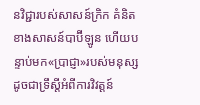នវិជ្ជារបស់សាសន៍ក្រិក គំនិតខាងសាសន៍បាប៊ីឡូន ហើយបន្ទាប់មក«ប្រាជ្ញា»របស់មនុស្ស ដូចជាទ្រឹស្តីអំពីការវិវត្តន៍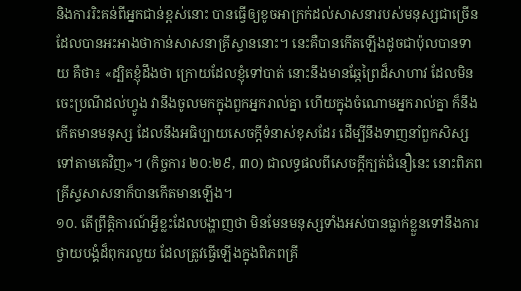និងការរិះគន់ពីអ្នកជាន់ខ្ពស់នោះ បានធ្វើឲ្យខូចអាក្រក់ដល់សាសនារបស់មនុស្សជាច្រើនដែលបានអះអាងថាកាន់សាសនាគ្រីស្ទាននោះ។ នេះគឺបានកើតឡើងដូចជាប៉ុលបានទាយ គឺថា៖ «ដ្បិតខ្ញុំដឹងថា ក្រោយដែលខ្ញុំទៅបាត់ នោះនឹងមានឆ្កែព្រៃដ៏សាហាវ ដែលមិនចេះប្រណីដល់ហ្វូង វានឹងចូលមកក្នុងពួកអ្នករាល់គ្នា ហើយក្នុងចំណោមអ្នករាល់គ្នា ក៏នឹងកើតមានមនុស្ស ដែលនឹងអធិប្បាយសេចក្ដីទំនាស់ខុសដែរ ដើម្បីនឹងទាញនាំពួកសិស្សទៅតាមគេវិញ»។ (កិច្ចការ ២០:២៩, ៣០) ជាលទ្ធផលពីសេចក្ដីក្បត់ជំនឿនេះ នោះពិភពគ្រីស្ទសាសនាក៏បានកើតមានឡើង។
១០. តើព្រឹត្ដិការណ៍អ្វីខ្លះដែលបង្ហាញថា មិនមែនមនុស្សទាំងអស់បានធ្លាក់ខ្លួនទៅនឹងការថ្វាយបង្គំដ៏ពុករលួយ ដែលត្រូវធ្វើឡើងក្នុងពិភពគ្រី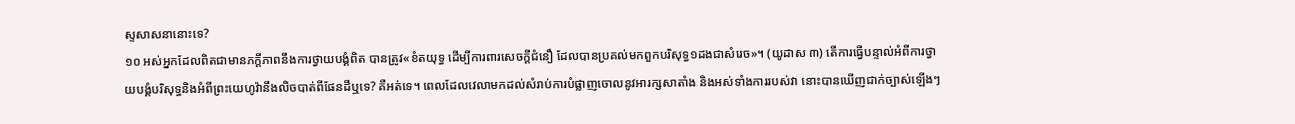ស្ទសាសនានោះទេ?
១០ អស់អ្នកដែលពិតជាមានភក្ដីភាពនឹងការថ្វាយបង្គំពិត បានត្រូវ«ខំតយុទ្ធ ដើម្បីការពារសេចក្ដីជំនឿ ដែលបានប្រគល់មកពួកបរិសុទ្ធ១ដងជាសំរេច»។ (យូដាស ៣) តើការធ្វើបន្ទាល់អំពីការថ្វាយបង្គំបរិសុទ្ធនិងអំពីព្រះយេហូវ៉ានឹងលិចបាត់ពីផែនដីឬទេ? គឺអត់ទេ។ ពេលដែលវេលាមកដល់សំរាប់ការបំផ្លាញចោលនូវអារក្សសាតាំង និងអស់ទាំងការរបស់វា នោះបានឃើញជាក់ច្បាស់ឡើងៗ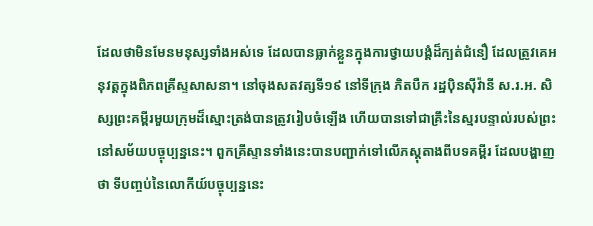ដែលថាមិនមែនមនុស្សទាំងអស់ទេ ដែលបានធ្លាក់ខ្លួនក្នុងការថ្វាយបង្គំដ៏ក្បត់ជំនឿ ដែលត្រូវគេអនុវត្តក្នុងពិភពគ្រីស្ទសាសនា។ នៅចុងសតវត្សទី១៩ នៅទីក្រុង ភិតបឺក រដ្ឋប៉ិនស៊ីវ៉ានី ស.រ.អ. សិស្សព្រះគម្ពីរមួយក្រុមដ៏ស្មោះត្រង់បានត្រូវរៀបចំឡើង ហើយបានទៅជាគ្រឹះនៃស្មរបន្ទាល់របស់ព្រះនៅសម័យបច្ចុប្បន្ននេះ។ ពួកគ្រីស្ទានទាំងនេះបានបញ្ជាក់ទៅលើភស្តុតាងពីបទគម្ពីរ ដែលបង្ហាញថា ទីបញ្ចប់នៃលោកីយ៍បច្ចុប្បន្ននេះ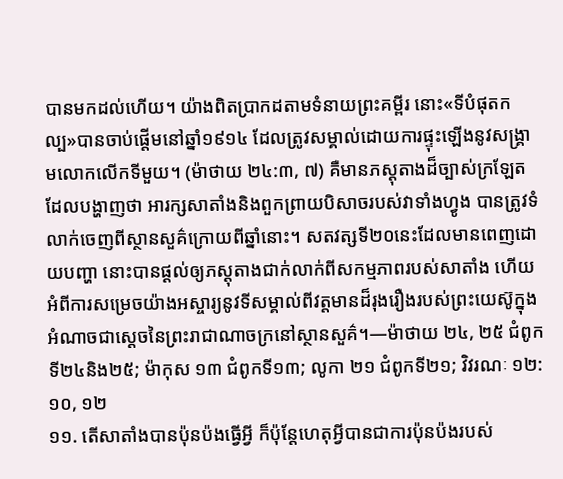បានមកដល់ហើយ។ យ៉ាងពិតប្រាកដតាមទំនាយព្រះគម្ពីរ នោះ«ទីបំផុតកល្ប»បានចាប់ផ្ដើមនៅឆ្នាំ១៩១៤ ដែលត្រូវសម្គាល់ដោយការផ្ទុះឡើងនូវសង្គ្រាមលោកលើកទីមួយ។ (ម៉ាថាយ ២៤:៣, ៧) គឺមានភស្តុតាងដ៏ច្បាស់ក្រឡែតដែលបង្ហាញថា អារក្សសាតាំងនិងពួកព្រាយបិសាចរបស់វាទាំងហ្វូង បានត្រូវទំលាក់ចេញពីស្ថានសួគ៌ក្រោយពីឆ្នាំនោះ។ សតវត្សទី២០នេះដែលមានពេញដោយបញ្ហា នោះបានផ្ដល់ឲ្យភស្តុតាងជាក់លាក់ពីសកម្មភាពរបស់សាតាំង ហើយអំពីការសម្រេចយ៉ាងអស្ចារ្យនូវទីសម្គាល់ពីវត្តមានដ៏រុងរឿងរបស់ព្រះយេស៊ូក្នុងអំណាចជាស្តេចនៃព្រះរាជាណាចក្រនៅស្ថានសួគ៌។—ម៉ាថាយ ២៤, ២៥ ជំពូកទី២៤និង២៥; ម៉ាកុស ១៣ ជំពូកទី១៣; លូកា ២១ ជំពូកទី២១; វិវរណៈ ១២:១០, ១២
១១. តើសាតាំងបានប៉ុនប៉ងធ្វើអ្វី ក៏ប៉ុន្តែហេតុអ្វីបានជាការប៉ុនប៉ងរបស់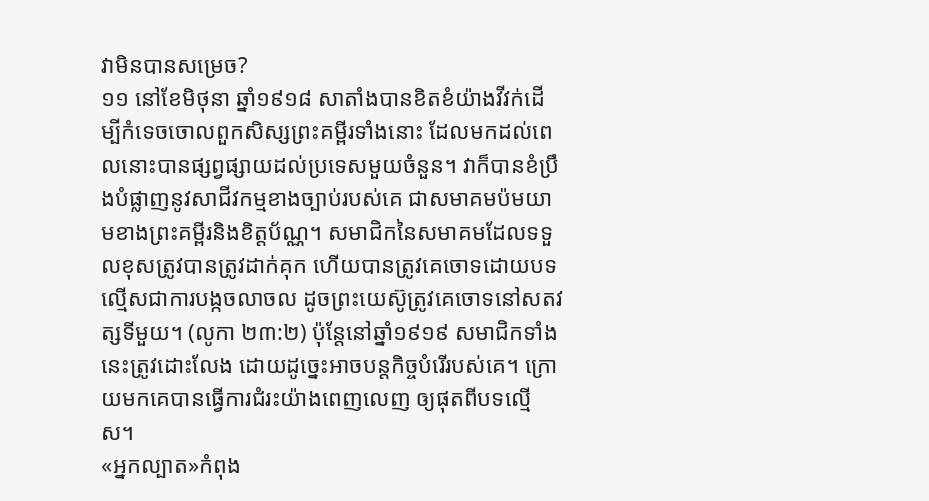វាមិនបានសម្រេច?
១១ នៅខែមិថុនា ឆ្នាំ១៩១៨ សាតាំងបានខិតខំយ៉ាងវីវក់ដើម្បីកំទេចចោលពួកសិស្សព្រះគម្ពីរទាំងនោះ ដែលមកដល់ពេលនោះបានផ្សព្វផ្សាយដល់ប្រទេសមួយចំនួន។ វាក៏បានខំប្រឹងបំផ្លាញនូវសាជីវកម្មខាងច្បាប់របស់គេ ជាសមាគមប៉មយាមខាងព្រះគម្ពីរនិងខិត្តប័ណ្ណ។ សមាជិកនៃសមាគមដែលទទួលខុសត្រូវបានត្រូវដាក់គុក ហើយបានត្រូវគេចោទដោយបទល្មើសជាការបង្កចលាចល ដូចព្រះយេស៊ូត្រូវគេចោទនៅសតវត្សទីមួយ។ (លូកា ២៣:២) ប៉ុន្តែនៅឆ្នាំ១៩១៩ សមាជិកទាំងនេះត្រូវដោះលែង ដោយដូច្នេះអាចបន្តកិច្ចបំរើរបស់គេ។ ក្រោយមកគេបានធ្វើការជំរះយ៉ាងពេញលេញ ឲ្យផុតពីបទល្មើស។
«អ្នកល្បាត»កំពុង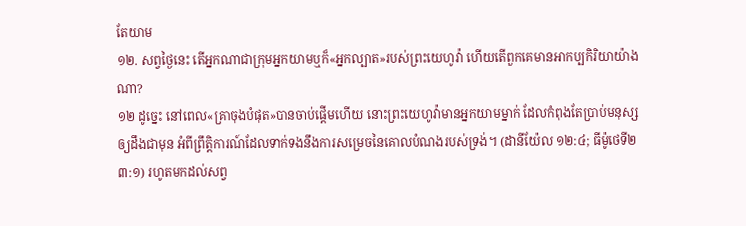តែយាម
១២. សព្វថ្ងៃនេះ តើអ្នកណាជាក្រុមអ្នកយាមឬក៏«អ្នកល្បាត»របស់ព្រះយេហូវ៉ា ហើយតើពួកគេមានអាកប្បកិរិយាយ៉ាងណា?
១២ ដូច្នេះ នៅពេល«គ្រាចុងបំផុត»បានចាប់ផ្ដើមហើយ នោះព្រះយេហូវ៉ាមានអ្នកយាមម្នាក់ ដែលកំពុងតែប្រាប់មនុស្សឲ្យដឹងជាមុន អំពីព្រឹត្ដិការណ៍ដែលទាក់ទងនឹងការសម្រេចនៃគោលបំណងរបស់ទ្រង់។ (ដានីយ៉ែល ១២:៤; ធីម៉ូថេទី២ ៣:១) រហូតមកដល់សព្វ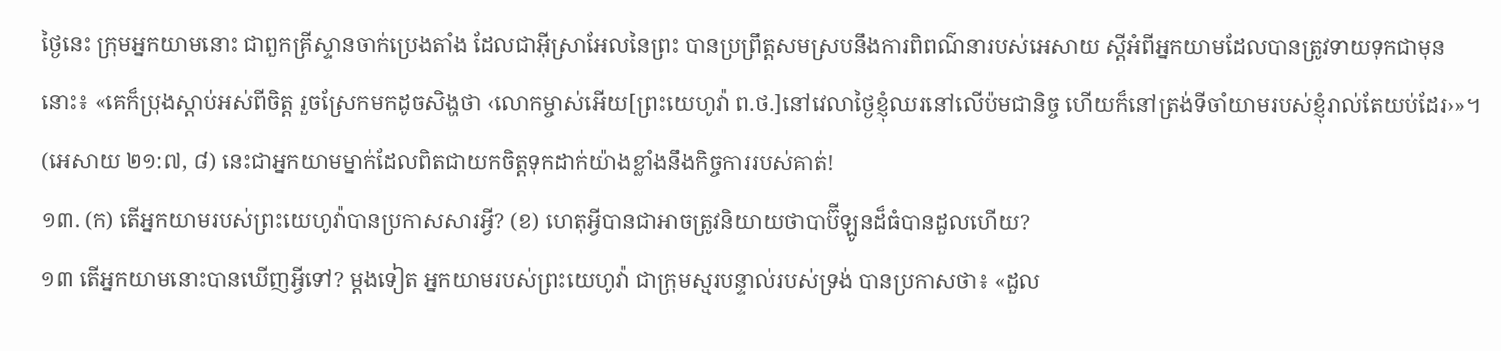ថ្ងៃនេះ ក្រុមអ្នកយាមនោះ ជាពួកគ្រីស្ទានចាក់ប្រេងតាំង ដែលជាអ៊ីស្រាអែលនៃព្រះ បានប្រព្រឹត្តសមស្របនឹងការពិពណ៌នារបស់អេសាយ ស្តីអំពីអ្នកយាមដែលបានត្រូវទាយទុកជាមុននោះ៖ «គេក៏ប្រុងស្ដាប់អស់ពីចិត្ត រួចស្រែកមកដូចសិង្ហថា ‹លោកម្ចាស់អើយ[ព្រះយេហូវ៉ា ព.ថ.]នៅវេលាថ្ងៃខ្ញុំឈរនៅលើប៉មជានិច្ច ហើយក៏នៅត្រង់ទីចាំយាមរបស់ខ្ញុំរាល់តែយប់ដែរ›»។ (អេសាយ ២១:៧, ៨) នេះជាអ្នកយាមម្នាក់ដែលពិតជាយកចិត្តទុកដាក់យ៉ាងខ្លាំងនឹងកិច្ចការរបស់គាត់!
១៣. (ក) តើអ្នកយាមរបស់ព្រះយេហូវ៉ាបានប្រកាសសារអ្វី? (ខ) ហេតុអ្វីបានជាអាចត្រូវនិយាយថាបាប៊ីឡូនដ៏ធំបានដួលហើយ?
១៣ តើអ្នកយាមនោះបានឃើញអ្វីទៅ? ម្ដងទៀត អ្នកយាមរបស់ព្រះយេហូវ៉ា ជាក្រុមស្មរបន្ទាល់របស់ទ្រង់ បានប្រកាសថា៖ «ដួល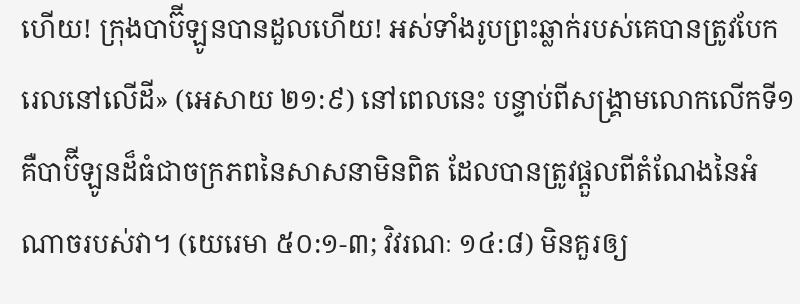ហើយ! ក្រុងបាប៊ីឡូនបានដួលហើយ! អស់ទាំងរូបព្រះឆ្លាក់របស់គេបានត្រូវបែករេលនៅលើដី» (អេសាយ ២១:៩) នៅពេលនេះ បន្ទាប់ពីសង្គ្រាមលោកលើកទី១ គឺបាប៊ីឡូនដ៏ធំជាចក្រភពនៃសាសនាមិនពិត ដែលបានត្រូវផ្ដួលពីតំណែងនៃអំណាចរបស់វា។ (យេរេមា ៥០:១-៣; វិវរណៈ ១៤:៨) មិនគួរឲ្យ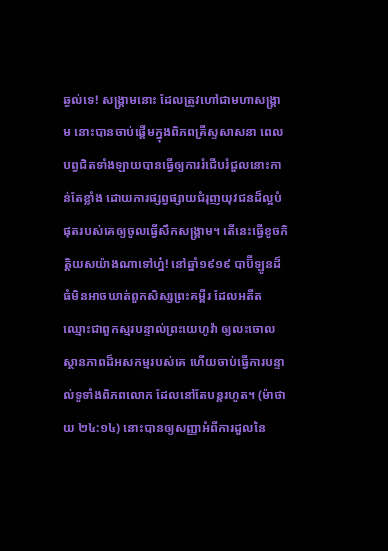ឆ្ងល់ទេ! សង្គ្រាមនោះ ដែលត្រូវហៅជាមហាសង្គ្រាម នោះបានចាប់ផ្ដើមក្នុងពិភពគ្រីស្ទសាសនា ពេលបព្វជិតទាំងឡាយបានធ្វើឲ្យការរំជើបរំជួលនោះកាន់តែខ្លាំង ដោយការផ្សព្វផ្សាយជំរុញយុវជនដ៏ល្អបំផុតរបស់គេឲ្យចូលធ្វើសឹកសង្គ្រាម។ តើនេះធ្វើខូចកិត្ដិយសយ៉ាងណាទៅហ្ន៎! នៅឆ្នាំ១៩១៩ បាប៊ីឡូនដ៏ធំមិនអាចឃាត់ពួកសិស្សព្រះគម្ពីរ ដែលអតីតឈ្មោះជាពួកស្មរបន្ទាល់ព្រះយេហូវ៉ា ឲ្យលះចោលស្ថានភាពដ៏អសកម្មរបស់គេ ហើយចាប់ធ្វើការបន្ទាល់ទូទាំងពិភពលោក ដែលនៅតែបន្តរហូត។ (ម៉ាថាយ ២៤:១៤) នោះបានឲ្យសញ្ញាអំពីការដួលនៃ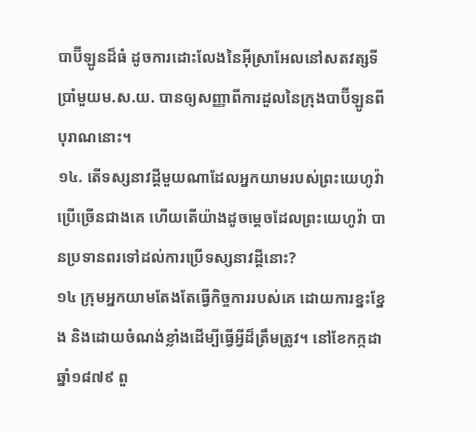បាប៊ីឡូនដ៏ធំ ដូចការដោះលែងនៃអ៊ីស្រាអែលនៅសតវត្សទីប្រាំមួយម.ស.យ. បានឲ្យសញ្ញាពីការដួលនៃក្រុងបាប៊ីឡូនពីបុរាណនោះ។
១៤. តើទស្សនាវដ្ដីមួយណាដែលអ្នកយាមរបស់ព្រះយេហូវ៉ាប្រើច្រើនជាងគេ ហើយតើយ៉ាងដូចម្ដេចដែលព្រះយេហូវ៉ា បានប្រទានពរទៅដល់ការប្រើទស្សនាវដ្ដីនោះ?
១៤ ក្រុមអ្នកយាមតែងតែធ្វើកិច្ចការរបស់គេ ដោយការខ្នះខ្នែង និងដោយចំណង់ខ្លាំងដើម្បីធ្វើអ្វីដ៏ត្រឹមត្រូវ។ នៅខែកក្កដា ឆ្នាំ១៨៧៩ ពួ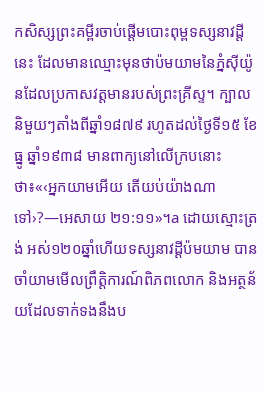កសិស្សព្រះគម្ពីរចាប់ផ្ដើមបោះពុម្ពទស្សនាវដ្ដីនេះ ដែលមានឈ្មោះមុនថាប៉មយាមនៃភ្នំស៊ីយ៉ូនដែលប្រកាសវត្តមានរបស់ព្រះគ្រីស្ទ។ ក្បាលនិមួយៗតាំងពីឆ្នាំ១៨៧៩ រហូតដល់ថ្ងៃទី១៥ ខែធ្នូ ឆ្នាំ១៩៣៨ មានពាក្យនៅលើក្របនោះថា៖«‹អ្នកយាមអើយ តើយប់យ៉ាងណាទៅ›?—អេសាយ ២១:១១»។a ដោយស្មោះត្រង់ អស់១២០ឆ្នាំហើយទស្សនាវដ្ដីប៉មយាម បានចាំយាមមើលព្រឹត្ដិការណ៍ពិភពលោក និងអត្ថន័យដែលទាក់ទងនឹងប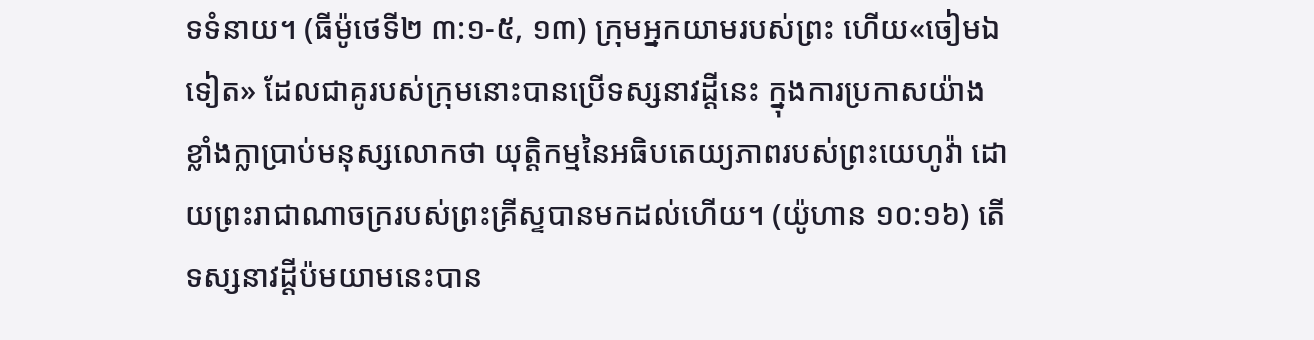ទទំនាយ។ (ធីម៉ូថេទី២ ៣:១-៥, ១៣) ក្រុមអ្នកយាមរបស់ព្រះ ហើយ«ចៀមឯទៀត» ដែលជាគូរបស់ក្រុមនោះបានប្រើទស្សនាវដ្ដីនេះ ក្នុងការប្រកាសយ៉ាងខ្លាំងក្លាប្រាប់មនុស្សលោកថា យុត្ដិកម្មនៃអធិបតេយ្យភាពរបស់ព្រះយេហូវ៉ា ដោយព្រះរាជាណាចក្ររបស់ព្រះគ្រីស្ទបានមកដល់ហើយ។ (យ៉ូហាន ១០:១៦) តើទស្សនាវដ្ដីប៉មយាមនេះបាន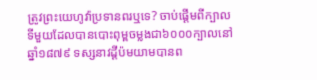ត្រូវព្រះយេហូវ៉ាប្រទានពរឬទេ? ចាប់ផ្ដើមពីក្បាលទីមួយដែលបានបោះពុម្ពចម្លងជា៦០០០ក្បាលនៅឆ្នាំ១៨៧៩ ទស្សនាវដ្ដីប៉មយាមបានព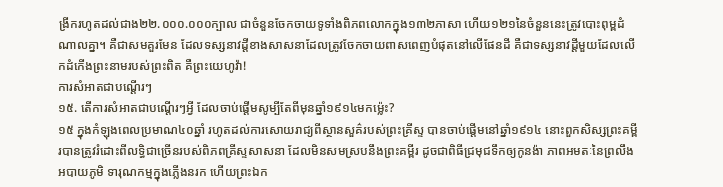ង្រីករហូតដល់ជាង២២.០០០.០០០ក្បាល ជាចំនួនចែកចាយទូទាំងពិភពលោកក្នុង១៣២ភាសា ហើយ១២១នៃចំនួននេះត្រូវបោះពុម្ពដំណាលគ្នា។ គឺជាសមគួរមែន ដែលទស្សនាវដ្ដីខាងសាសនាដែលត្រូវចែកចាយពាសពេញបំផុតនៅលើផែនដី គឺជាទស្សនាវដ្ដីមួយដែលលើកដំកើងព្រះនាមរបស់ព្រះពិត គឺព្រះយេហូវ៉ា!
ការសំអាតជាបណ្ដើរៗ
១៥. តើការសំអាតជាបណ្ដើរៗអ្វី ដែលចាប់ផ្ដើមសូម្បីតែពីមុនឆ្នាំ១៩១៤មកម្ល៉េះ?
១៥ ក្នុងកំឡុងពេលប្រមាណ៤០ឆ្នាំ រហូតដល់ការសោយរាជ្យពីស្ថានសួគ៌របស់ព្រះគ្រីស្ទ បានចាប់ផ្ដើមនៅឆ្នាំ១៩១៤ នោះពួកសិស្សព្រះគម្ពីរបានត្រូវរំដោះពីលទ្ធិជាច្រើនរបស់ពិភពគ្រីស្ទសាសនា ដែលមិនសមស្របនឹងព្រះគម្ពីរ ដូចជាពិធីជ្រមុជទឹកឲ្យកូនង៉ា ភាពអមតៈនៃព្រលឹង អបាយភូមិ ទារុណកម្មក្នុងភ្លើងនរក ហើយព្រះឯក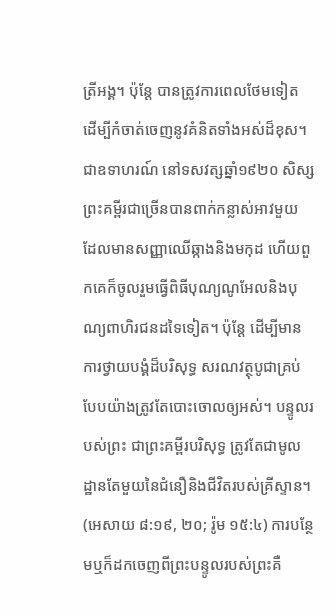ត្រីអង្គ។ ប៉ុន្តែ បានត្រូវការពេលថែមទៀត ដើម្បីកំចាត់ចេញនូវគំនិតទាំងអស់ដ៏ខុស។ ជាឧទាហរណ៍ នៅទសវត្សឆ្នាំ១៩២០ សិស្សព្រះគម្ពីរជាច្រើនបានពាក់កន្លាស់អាវមួយ ដែលមានសញ្ញាឈើឆ្កាងនិងមកុដ ហើយពួកគេក៏ចូលរួមធ្វើពិធីបុណ្យណូអែលនិងបុណ្យពាហិរជនដទៃទៀត។ ប៉ុន្តែ ដើម្បីមានការថ្វាយបង្គំដ៏បរិសុទ្ធ សរណវត្ថុបូជាគ្រប់បែបយ៉ាងត្រូវតែបោះចោលឲ្យអស់។ បន្ទូលរបស់ព្រះ ជាព្រះគម្ពីរបរិសុទ្ធ ត្រូវតែជាមូលដ្ឋានតែមួយនៃជំនឿនិងជីវិតរបស់គ្រីស្ទាន។ (អេសាយ ៨:១៩, ២០; រ៉ូម ១៥:៤) ការបន្ថែមឬក៏ដកចេញពីព្រះបន្ទូលរបស់ព្រះគឺ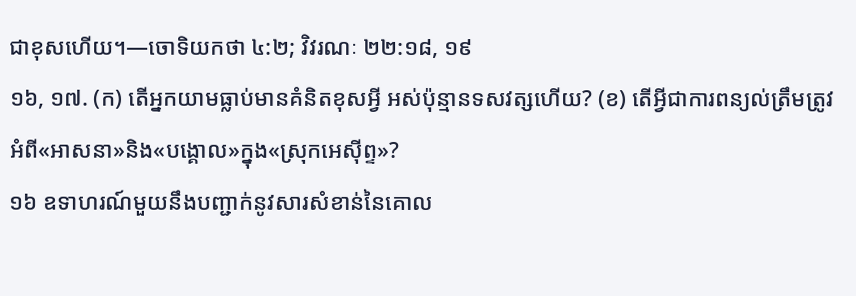ជាខុសហើយ។—ចោទិយកថា ៤:២; វិវរណៈ ២២:១៨, ១៩
១៦, ១៧. (ក) តើអ្នកយាមធ្លាប់មានគំនិតខុសអ្វី អស់ប៉ុន្មានទសវត្សហើយ? (ខ) តើអ្វីជាការពន្យល់ត្រឹមត្រូវ អំពី«អាសនា»និង«បង្គោល»ក្នុង«ស្រុកអេស៊ីព្ទ»?
១៦ ឧទាហរណ៍មួយនឹងបញ្ជាក់នូវសារសំខាន់នៃគោល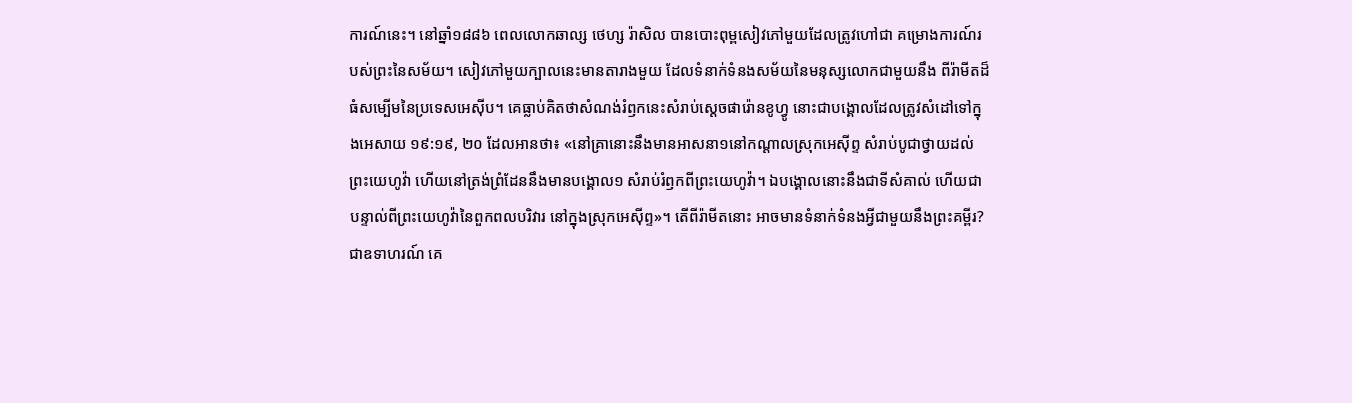ការណ៍នេះ។ នៅឆ្នាំ១៨៨៦ ពេលលោកឆាល្ស ថេហ្ស រ៉ាសិល បានបោះពុម្ពសៀវភៅមួយដែលត្រូវហៅជា គម្រោងការណ៍របស់ព្រះនៃសម័យ។ សៀវភៅមួយក្បាលនេះមានតារាងមួយ ដែលទំនាក់ទំនងសម័យនៃមនុស្សលោកជាមួយនឹង ពីរ៉ាមីតដ៏ធំសម្បើមនៃប្រទេសអេស៊ីប។ គេធ្លាប់គិតថាសំណង់រំឭកនេះសំរាប់ស្តេចផារ៉ោនខូហ្វូ នោះជាបង្គោលដែលត្រូវសំដៅទៅក្នុងអេសាយ ១៩:១៩, ២០ ដែលអានថា៖ «នៅគ្រានោះនឹងមានអាសនា១នៅកណ្ដាលស្រុកអេស៊ីព្ទ សំរាប់បូជាថ្វាយដល់ព្រះយេហូវ៉ា ហើយនៅត្រង់ព្រំដែននឹងមានបង្គោល១ សំរាប់រំឭកពីព្រះយេហូវ៉ា។ ឯបង្គោលនោះនឹងជាទីសំគាល់ ហើយជាបន្ទាល់ពីព្រះយេហូវ៉ានៃពួកពលបរិវារ នៅក្នុងស្រុកអេស៊ីព្ទ»។ តើពីរ៉ាមីតនោះ អាចមានទំនាក់ទំនងអ្វីជាមួយនឹងព្រះគម្ពីរ? ជាឧទាហរណ៍ គេ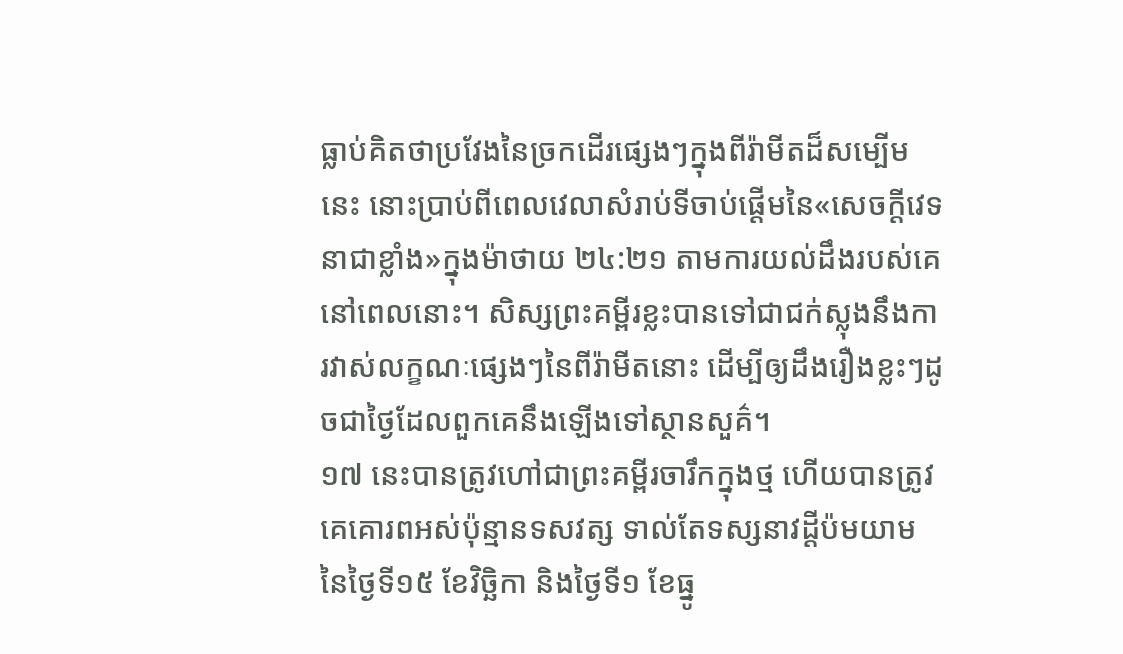ធ្លាប់គិតថាប្រវែងនៃច្រកដើរផ្សេងៗក្នុងពីរ៉ាមីតដ៏សម្បើមនេះ នោះប្រាប់ពីពេលវេលាសំរាប់ទីចាប់ផ្ដើមនៃ«សេចក្ដីវេទនាជាខ្លាំង»ក្នុងម៉ាថាយ ២៤:២១ តាមការយល់ដឹងរបស់គេនៅពេលនោះ។ សិស្សព្រះគម្ពីរខ្លះបានទៅជាជក់ស្លុងនឹងការវាស់លក្ខណៈផ្សេងៗនៃពីរ៉ាមីតនោះ ដើម្បីឲ្យដឹងរឿងខ្លះៗដូចជាថ្ងៃដែលពួកគេនឹងឡើងទៅស្ថានសួគ៌។
១៧ នេះបានត្រូវហៅជាព្រះគម្ពីរចារឹកក្នុងថ្ម ហើយបានត្រូវគេគោរពអស់ប៉ុន្មានទសវត្ស ទាល់តែទស្សនាវដ្ដីប៉មយាមនៃថ្ងៃទី១៥ ខែវិច្ឆិកា និងថ្ងៃទី១ ខែធ្នូ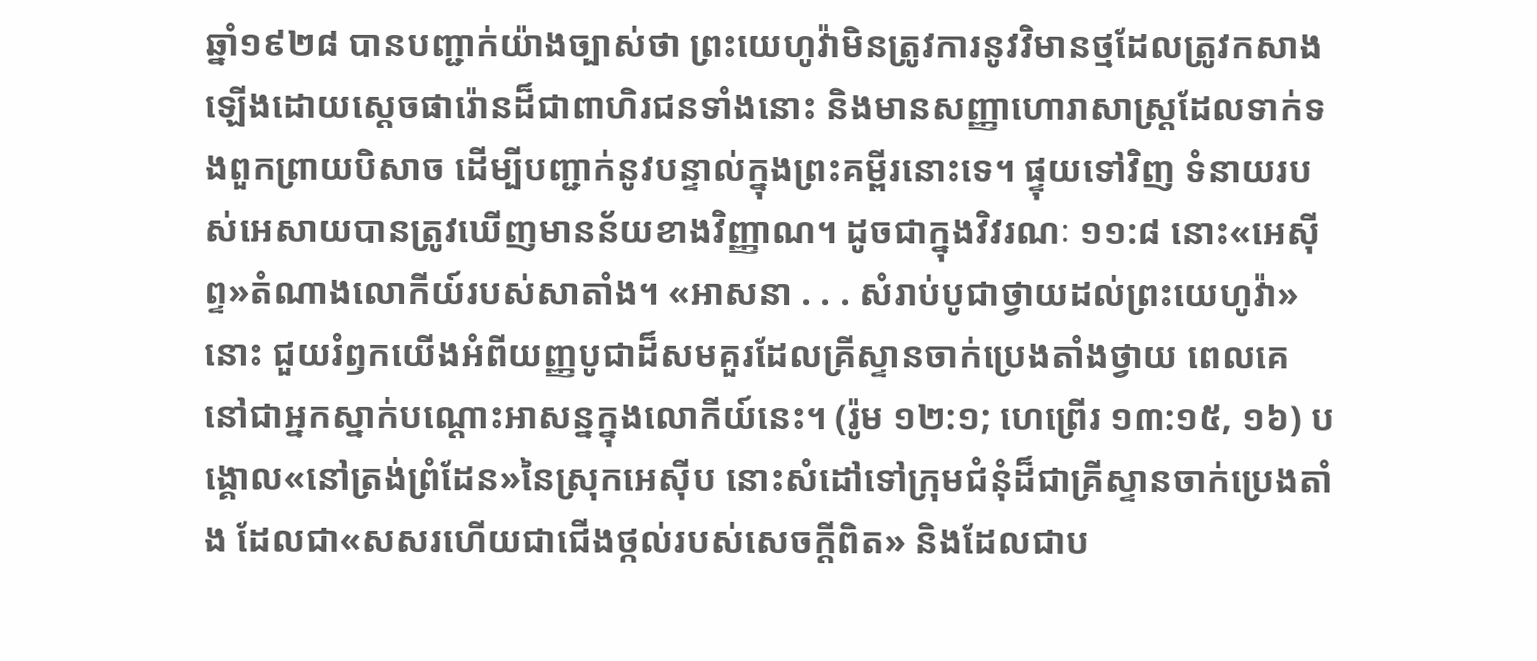ឆ្នាំ១៩២៨ បានបញ្ជាក់យ៉ាងច្បាស់ថា ព្រះយេហូវ៉ាមិនត្រូវការនូវវិមានថ្មដែលត្រូវកសាងឡើងដោយស្តេចផារ៉ោនដ៏ជាពាហិរជនទាំងនោះ និងមានសញ្ញាហោរាសាស្ត្រដែលទាក់ទងពួកព្រាយបិសាច ដើម្បីបញ្ជាក់នូវបន្ទាល់ក្នុងព្រះគម្ពីរនោះទេ។ ផ្ទុយទៅវិញ ទំនាយរបស់អេសាយបានត្រូវឃើញមានន័យខាងវិញ្ញាណ។ ដូចជាក្នុងវិវរណៈ ១១:៨ នោះ«អេស៊ីព្ទ»តំណាងលោកីយ៍របស់សាតាំង។ «អាសនា . . . សំរាប់បូជាថ្វាយដល់ព្រះយេហូវ៉ា»នោះ ជួយរំឭកយើងអំពីយញ្ញបូជាដ៏សមគួរដែលគ្រីស្ទានចាក់ប្រេងតាំងថ្វាយ ពេលគេនៅជាអ្នកស្នាក់បណ្ដោះអាសន្នក្នុងលោកីយ៍នេះ។ (រ៉ូម ១២:១; ហេព្រើរ ១៣:១៥, ១៦) បង្គោល«នៅត្រង់ព្រំដែន»នៃស្រុកអេស៊ីប នោះសំដៅទៅក្រុមជំនុំដ៏ជាគ្រីស្ទានចាក់ប្រេងតាំង ដែលជា«សសរហើយជាជើងថ្កល់របស់សេចក្ដីពិត» និងដែលជាប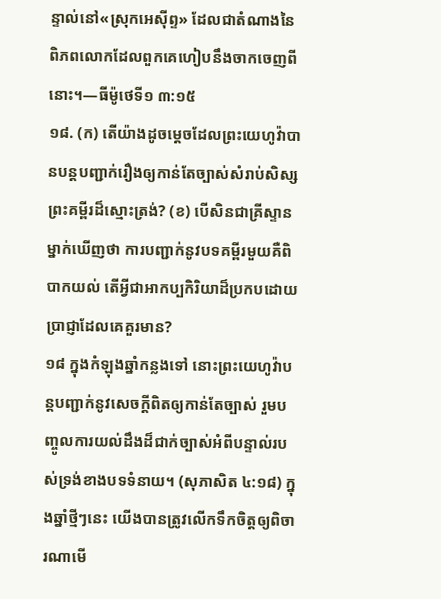ន្ទាល់នៅ«ស្រុកអេស៊ីព្ទ» ដែលជាតំណាងនៃពិភពលោកដែលពួកគេហៀបនឹងចាកចេញពីនោះ។—ធីម៉ូថេទី១ ៣:១៥
១៨. (ក) តើយ៉ាងដូចម្ដេចដែលព្រះយេហូវ៉ាបានបន្តបញ្ជាក់រឿងឲ្យកាន់តែច្បាស់សំរាប់សិស្សព្រះគម្ពីរដ៏ស្មោះត្រង់? (ខ) បើសិនជាគ្រីស្ទានម្នាក់ឃើញថា ការបញ្ជាក់នូវបទគម្ពីរមួយគឺពិបាកយល់ តើអ្វីជាអាកប្បកិរិយាដ៏ប្រកបដោយប្រាជ្ញាដែលគេគួរមាន?
១៨ ក្នុងកំឡុងឆ្នាំកន្លងទៅ នោះព្រះយេហូវ៉ាបន្តបញ្ជាក់នូវសេចក្ដីពិតឲ្យកាន់តែច្បាស់ រួមបញ្ចូលការយល់ដឹងដ៏ជាក់ច្បាស់អំពីបន្ទាល់របស់ទ្រង់ខាងបទទំនាយ។ (សុភាសិត ៤:១៨) ក្នុងឆ្នាំថ្មីៗនេះ យើងបានត្រូវលើកទឹកចិត្តឲ្យពិចារណាមើ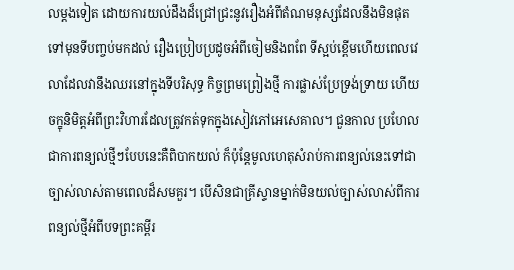លម្ដងទៀត ដោយការយល់ដឹងដ៏ជ្រៅជ្រះនូវរឿងអំពីតំណមនុស្សដែលនឹងមិនផុតទៅមុនទីបញ្ចប់មកដល់ រឿងប្រៀបប្រដូចអំពីចៀមនិងពពែ ទីស្អប់ខ្ពើមហើយពេលវេលាដែលវានឹងឈរនៅក្នុងទីបរិសុទ្ធ កិច្ចព្រមព្រៀងថ្មី ការផ្លាស់ប្រែទ្រង់ទ្រាយ ហើយចក្ខុនិមិត្តអំពីព្រះវិហារដែលត្រូវកត់ទុកក្នុងសៀវភៅអេសេគាល។ ជួនកាល ប្រហែលជាការពន្យល់ថ្មីៗបែបនេះគឺពិបាកយល់ ក៏ប៉ុន្តែមូលហេតុសំរាប់ការពន្យល់នេះទៅជាច្បាស់លាស់តាមពេលដ៏សមគួរ។ បើសិនជាគ្រីស្ទានម្នាក់មិនយល់ច្បាស់លាស់ពីការពន្យល់ថ្មីអំពីបទព្រះគម្ពីរ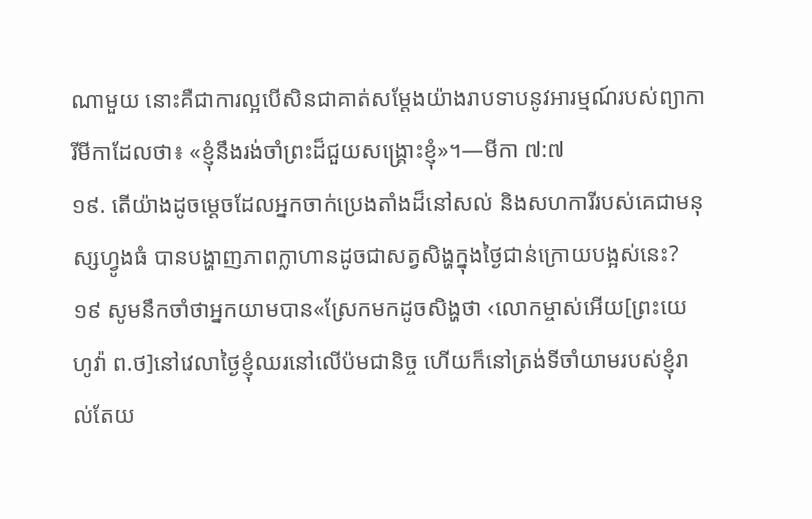ណាមួយ នោះគឺជាការល្អបើសិនជាគាត់សម្ដែងយ៉ាងរាបទាបនូវអារម្មណ៍របស់ព្យាការីមីកាដែលថា៖ «ខ្ញុំនឹងរង់ចាំព្រះដ៏ជួយសង្គ្រោះខ្ញុំ»។—មីកា ៧:៧
១៩. តើយ៉ាងដូចម្ដេចដែលអ្នកចាក់ប្រេងតាំងដ៏នៅសល់ និងសហការីរបស់គេជាមនុស្សហ្វូងធំ បានបង្ហាញភាពក្លាហានដូចជាសត្វសិង្ហក្នុងថ្ងៃជាន់ក្រោយបង្អស់នេះ?
១៩ សូមនឹកចាំថាអ្នកយាមបាន«ស្រែកមកដូចសិង្ហថា ‹លោកម្ចាស់អើយ[ព្រះយេហូវ៉ា ព.ថ]នៅវេលាថ្ងៃខ្ញុំឈរនៅលើប៉មជានិច្ច ហើយក៏នៅត្រង់ទីចាំយាមរបស់ខ្ញុំរាល់តែយ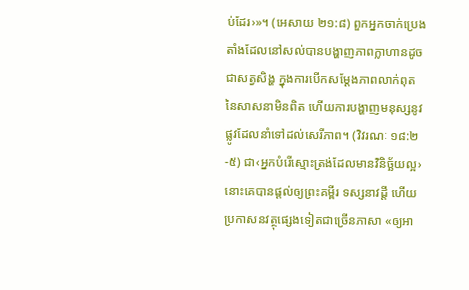ប់ដែរ›»។ (អេសាយ ២១:៨) ពួកអ្នកចាក់ប្រេងតាំងដែលនៅសល់បានបង្ហាញភាពក្លាហានដូចជាសត្វសិង្ហ ក្នុងការបើកសម្ដែងភាពលាក់ពុតនៃសាសនាមិនពិត ហើយការបង្ហាញមនុស្សនូវផ្លូវដែលនាំទៅដល់សេរីភាព។ (វិវរណៈ ១៨:២-៥) ជា‹អ្នកបំរើស្មោះត្រង់ដែលមានវិនិច្ឆ័យល្អ› នោះគេបានផ្ដល់ឲ្យព្រះគម្ពីរ ទស្សនាវដ្ដី ហើយប្រកាសនវត្ថុផ្សេងទៀតជាច្រើនភាសា «ឲ្យអា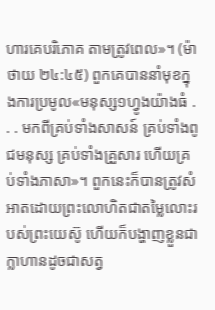ហារគេបរិភោគ តាមត្រូវពេល»។ (ម៉ាថាយ ២៤:៤៥) ពួកគេបាននាំមុខក្នុងការប្រមូល«មនុស្ស១ហ្វូងយ៉ាងធំ . . . មកពីគ្រប់ទាំងសាសន៍ គ្រប់ទាំងពូជមនុស្ស គ្រប់ទាំងគ្រួសារ ហើយគ្រប់ទាំងភាសា»។ ពួកនេះក៏បានត្រូវសំអាតដោយព្រះលោហិតជាតម្លៃលោះរបស់ព្រះយេស៊ូ ហើយក៏បង្ហាញខ្លួនជាក្លាហានដូចជាសត្វ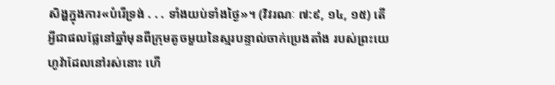សិង្ហក្នុងការ«បំរើទ្រង់ . . . ទាំងយប់ទាំងថ្ងៃ»។ (វិវរណៈ ៧:៩, ១៤, ១៥) តើអ្វីជាផលផ្លែនៅឆ្នាំមុនពីក្រុមតូចមួយនៃស្មរបន្ទាល់ចាក់ប្រេងតាំង របស់ព្រះយេហូវ៉ាដែលនៅរស់នោះ ហើ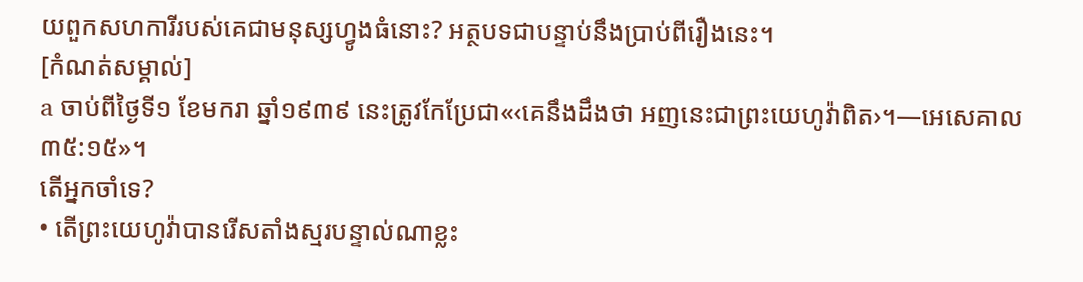យពួកសហការីរបស់គេជាមនុស្សហ្វូងធំនោះ? អត្ថបទជាបន្ទាប់នឹងប្រាប់ពីរឿងនេះ។
[កំណត់សម្គាល់]
a ចាប់ពីថ្ងៃទី១ ខែមករា ឆ្នាំ១៩៣៩ នេះត្រូវកែប្រែជា«‹គេនឹងដឹងថា អញនេះជាព្រះយេហូវ៉ាពិត›។—អេសេគាល ៣៥:១៥»។
តើអ្នកចាំទេ?
• តើព្រះយេហូវ៉ាបានរើសតាំងស្មរបន្ទាល់ណាខ្លះ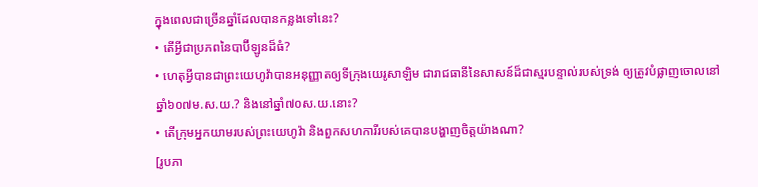ក្នុងពេលជាច្រើនឆ្នាំដែលបានកន្លងទៅនេះ?
• តើអ្វីជាប្រភពនៃបាប៊ីឡូនដ៏ធំ?
• ហេតុអ្វីបានជាព្រះយេហូវ៉ាបានអនុញ្ញាតឲ្យទីក្រុងយេរូសាឡិម ជារាជធានីនៃសាសន៍ដ៏ជាស្មរបន្ទាល់របស់ទ្រង់ ឲ្យត្រូវបំផ្លាញចោលនៅឆ្នាំ៦០៧ម.ស.យ.? និងនៅឆ្នាំ៧០ស.យ.នោះ?
• តើក្រុមអ្នកយាមរបស់ព្រះយេហូវ៉ា និងពួកសហការីរបស់គេបានបង្ហាញចិត្តយ៉ាងណា?
[រូបភា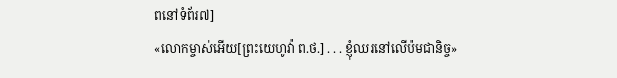ពនៅទំព័រ៧]
«លោកម្ចាស់អើយ[ព្រះយេហូវ៉ា ព.ថ.] . . . ខ្ញុំឈរនៅលើប៉មជានិច្ច»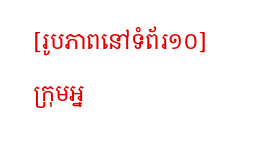[រូបភាពនៅទំព័រ១០]
ក្រុមអ្ន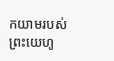កយាមរបស់ព្រះយេហូ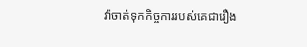វ៉ាចាត់ទុកកិច្ចការរបស់គេជារឿង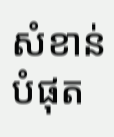សំខាន់បំផុត